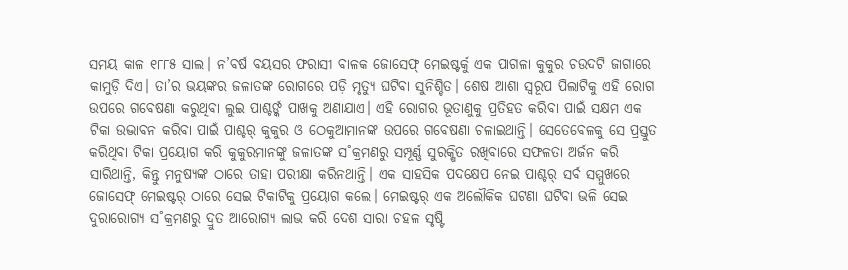ସମୟ କାଳ ୧୮୮୫ ସାଲ। ନ’ବର୍ଷ ବୟସର ଫରାସୀ ବାଳକ ଜୋସେଫ୍ ମେଇଷ୍ଟର୍କୁ ଏକ ପାଗଳା କୁକୁର ଚଉଦଟି ଜାଗାରେ କାମୁଡ଼ି ଦିଏ। ତା’ର ଭୟଙ୍କର ଜଳାତଙ୍କ ରୋଗରେ ପଡ଼ି ମୃତ୍ୟୁ ଘଟିବା ସୁନିଶ୍ଚିତ। ଶେଷ ଆଶା ସ୍ବରୂପ ପିଲାଟିକୁ ଏହି ରୋଗ ଉପରେ ଗବେଷଣା କରୁଥିବା ଲୁଇ ପାଶ୍ଚର୍ଙ୍କ ପାଖକୁ ଅଣାଯାଏ। ଏହି ରୋଗର ଭୂତାଣୁକୁ ପ୍ରତିହତ କରିବା ପାଇଁ ସକ୍ଷମ ଏକ ଟିକା ଉଦ୍ଭାବନ କରିବା ପାଇଁ ପାଶ୍ଚର୍ କୁକୁର ଓ ଠେକୁଆମାନଙ୍କ ଉପରେ ଗବେଷଣା ଚଳାଇଥାନ୍ତି। ସେତେବେଳକୁ ସେ ପ୍ରସ୍ତୁତ କରିଥିବା ଟିକା ପ୍ରୟୋଗ କରି କୁକୁରମାନଙ୍କୁ ଜଳାତଙ୍କ ସ˚କ୍ରମଣରୁ ସମ୍ପୂର୍ଣ୍ଣ ସୁରକ୍ଷିତ ରଖିବାରେ ସଫଳତା ଅର୍ଜନ କରି ସାରିଥାନ୍ତି, କିନ୍ତୁ ମନୁଷ୍ୟଙ୍କ ଠାରେ ତାହା ପରୀକ୍ଷା କରିନଥାନ୍ତି। ଏକ ସାହସିକ ପଦକ୍ଷେପ ନେଇ ପାଶ୍ଚର୍ ସର୍ବ ସମ୍ମୁଖରେ ଜୋସେଫ୍ ମେଇଷ୍ଟର୍ ଠାରେ ସେଇ ଟିକାଟିକୁ ପ୍ରୟୋଗ କଲେ। ମେଇଷ୍ଟର୍ ଏକ ଅଲୌକିକ ଘଟଣା ଘଟିବା ଭଳି ସେଇ ଦୁରାରୋଗ୍ୟ ସ˚କ୍ରମଣରୁ ଦ୍ରୁତ ଆରୋଗ୍ୟ ଲାଭ କରି ଦେଶ ସାରା ଚହଳ ସୃଷ୍ଟି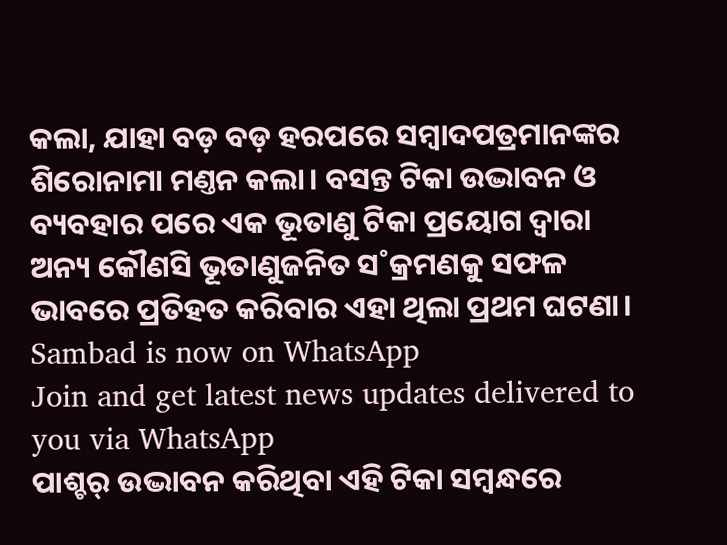କଲା, ଯାହା ବଡ଼ ବଡ଼ ହରପରେ ସମ୍ବାଦପତ୍ରମାନଙ୍କର ଶିରୋନାମା ମଣ୍ତନ କଲା। ବସନ୍ତ ଟିକା ଉଦ୍ଭାବନ ଓ ବ୍ୟବହାର ପରେ ଏକ ଭୂତାଣୁ ଟିକା ପ୍ରୟୋଗ ଦ୍ବାରା ଅନ୍ୟ କୌଣସି ଭୂତାଣୁଜନିତ ସ˚କ୍ରମଣକୁ ସଫଳ ଭାବରେ ପ୍ରତିହତ କରିବାର ଏହା ଥିଲା ପ୍ରଥମ ଘଟଣା।
Sambad is now on WhatsApp
Join and get latest news updates delivered to you via WhatsApp
ପାଶ୍ଚର୍ ଉଦ୍ଭାବନ କରିଥିବା ଏହି ଟିକା ସମ୍ବନ୍ଧରେ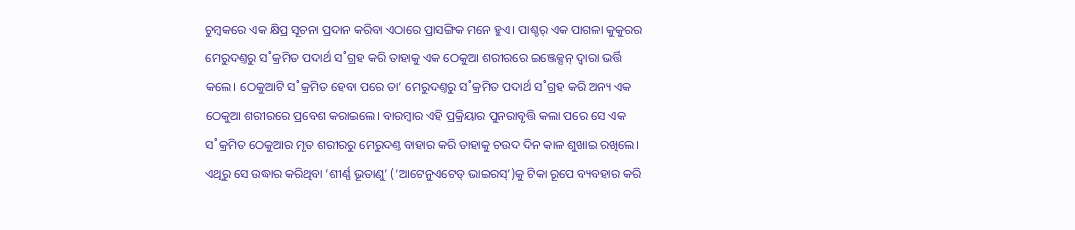ଚୁମ୍ବକରେ ଏକ କ୍ଷିପ୍ର ସୂଚନା ପ୍ରଦାନ କରିବା ଏଠାରେ ପ୍ରାସଙ୍ଗିକ ମନେ ହୁଏ। ପାଶ୍ଚର୍ ଏକ ପାଗଳା କୁକୁରର ମେରୁଦଣ୍ତରୁ ସ˚କ୍ରମିତ ପଦାର୍ଥ ସ˚ଗ୍ରହ କରି ତାହାକୁ ଏକ ଠେକୁଆ ଶରୀରରେ ଇଞ୍ଜେକ୍ସନ୍ ଦ୍ବାରା ଭର୍ତ୍ତି କଲେ। ଠେକୁଆଟି ସ˚କ୍ରମିତ ହେବା ପରେ ତା’ ମେରୁଦଣ୍ତରୁ ସ˚କ୍ରମିତ ପଦାର୍ଥ ସ˚ଗ୍ରହ କରି ଅନ୍ୟ ଏକ ଠେକୁଆ ଶରୀରରେ ପ୍ରବେଶ କରାଇଲେ। ବାରମ୍ବାର ଏହି ପ୍ରକ୍ରିୟାର ପୁନରାବୃତ୍ତି କଲା ପରେ ସେ ଏକ ସ˚କ୍ରମିତ ଠେକୁଆର ମୃତ ଶରୀରରୁ ମେରୁଦଣ୍ତ ବାହାର କରି ତାହାକୁ ଚଉଦ ଦିନ କାଳ ଶୁଖାଇ ରଖିଲେ। ଏଥିରୁ ସେ ଉଦ୍ଧାର କରିଥିବା ‘ଶୀର୍ଣ୍ଣ ଭୂତାଣୁ’ (‘ଆଟେନୁଏଟେଡ୍ ଭାଇରସ୍’)କୁ ଟିକା ରୂପେ ବ୍ୟବହାର କରି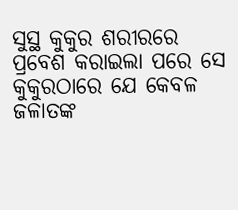ସୁସ୍ଥ କୁକୁର ଶରୀରରେ ପ୍ରବେଶ କରାଇଲା ପରେ ସେ କୁକୁରଠାରେ ଯେ କେବଳ ଜଳାତଙ୍କ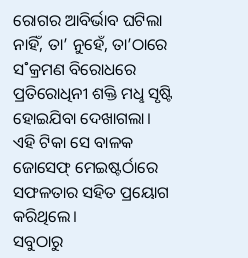ରୋଗର ଆବିର୍ଭାବ ଘଟିଲା ନାହିଁ, ତା’ ନୁହେଁ, ତା’ଠାରେ ସ˚କ୍ରମଣ ବିରୋଧରେ ପ୍ରତିରୋଧିନୀ ଶକ୍ତି ମଧୢ ସୃଷ୍ଟି ହୋଇଯିବା ଦେଖାଗଲା। ଏହି ଟିକା ସେ ବାଳକ ଜୋସେଫ୍ ମେଇଷ୍ଟର୍ଠାରେ ସଫଳତାର ସହିତ ପ୍ରୟୋଗ କରିଥିଲେ।
ସବୁଠାରୁ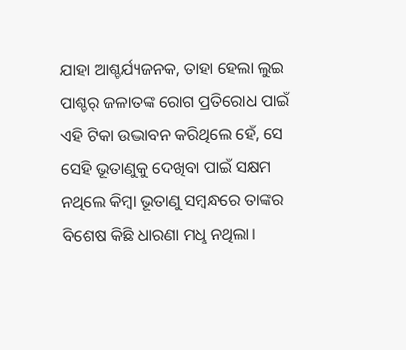ଯାହା ଆଶ୍ଚର୍ଯ୍ୟଜନକ, ତାହା ହେଲା ଲୁଇ ପାଶ୍ଚର୍ ଜଳାତଙ୍କ ରୋଗ ପ୍ରତିରୋଧ ପାଇଁ ଏହି ଟିକା ଉଦ୍ଭାବନ କରିଥିଲେ ହେଁ, ସେ ସେହି ଭୂତାଣୁକୁ ଦେଖିବା ପାଇଁ ସକ୍ଷମ ନଥିଲେ କିମ୍ବା ଭୂତାଣୁ ସମ୍ବନ୍ଧରେ ତାଙ୍କର ବିଶେଷ କିଛି ଧାରଣା ମଧୢ ନଥିଲା।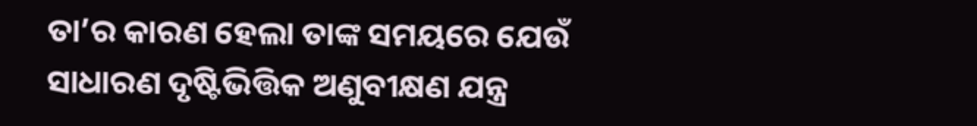ତା’ର କାରଣ ହେଲା ତାଙ୍କ ସମୟରେ ଯେଉଁ ସାଧାରଣ ଦୃଷ୍ଟିଭିତ୍ତିକ ଅଣୁବୀକ୍ଷଣ ଯନ୍ତ୍ର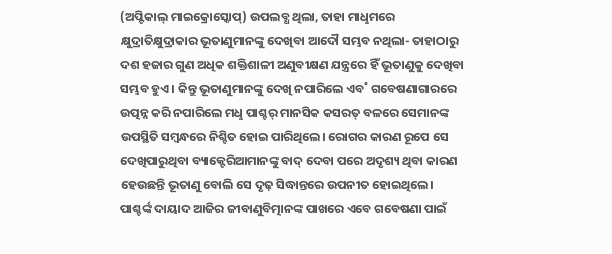(ଅପ୍ଟିକାଲ୍ ମାଇକ୍ରୋସ୍କୋପ୍) ଉପଲବ୍ଧ ଥିଲା, ତାହା ମାଧୢମରେ କ୍ଷୁଦ୍ରାତିକ୍ଷୁଦ୍ରାକାର ଭୂତାଣୁମାନଙ୍କୁ ଦେଖିବା ଆଦୌ ସମ୍ଭବ ନଥିଲା- ତାହାଠାରୁ ଦଶ ହଜାର ଗୁଣ ଅଧିକ ଶକ୍ତିଶାଳୀ ଅଣୁବୀକ୍ଷଣ ଯନ୍ତ୍ରରେ ହିଁ ଭୂତାଣୁକୁ ଦେଖିବା ସମ୍ଭବ ହୁଏ। କିନ୍ତୁ ଭୂତାଣୁମାନଙ୍କୁ ଦେଖି ନପାରିଲେ ଏବ˚ ଗବେଷଣାଗାରରେ ଉତ୍ପନ୍ନ କରି ନପାରିଲେ ମଧୢ ପାଶ୍ଚର୍ ମାନସିକ କସରତ୍ ବଳରେ ସେମାନଙ୍କ ଉପସ୍ଥିତି ସମ୍ବନ୍ଧରେ ନିଶ୍ଚିତ ହୋଇ ପାରିଥିଲେ। ରୋଗର କାରଣ ରୂପେ ସେ ଦେଖିପାରୁଥିବା ବ୍ୟାକ୍ଟେରିଆମାନଙ୍କୁ ବାଦ୍ ଦେବା ପରେ ଅଦୃଶ୍ୟ ଥିବା କାରଣ ହେଉଛନ୍ତି ଭୂତାଣୁ ବୋଲି ସେ ଦୃଢ଼ ସିଦ୍ଧାନ୍ତରେ ଉପନୀତ ହୋଇଥିଲେ।
ପାଶ୍ଚର୍ଙ୍କ ଦାୟାଦ ଆଜିର ଜୀବାଣୁବିତ୍ମାନଙ୍କ ପାଖରେ ଏବେ ଗବେଷଣା ପାଇଁ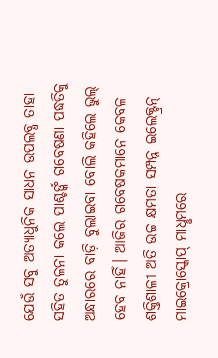ଯେଉଁ ସବୁ ଅତ୍ୟାଧୁନିକ ସାଧନ ଉପଲବ୍ଧ ତାହା ସହିତ ତୁଳନା କଲେ ପାଶ୍ଚର୍ଙ୍କ ଗବେଷଣା ପଦ୍ଧତିକୁ ଅନ୍ଧାରରେ ବାଡ଼ି ବୁଲାଇବା ବୋଲି କହିଲେ ଭୁଲ୍ ହେବ ନାହିଁ। ଆଜିର ଗବେଷକମାନେ କେବଳ ଶକ୍ତିଶାଳୀ ଅତି ଉଚ୍ଚ କ୍ଷମତା ସମ୍ପନ୍ନ ଇଲେକ୍ଟ୍ରନ୍ ମାଇକ୍ରୋସ୍କୋପ୍ ମାଧୢମରେ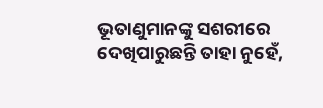ଭୂତାଣୁମାନଙ୍କୁ ସଶରୀରେ ଦେଖିପାରୁଛନ୍ତି ତାହା ନୁହେଁ,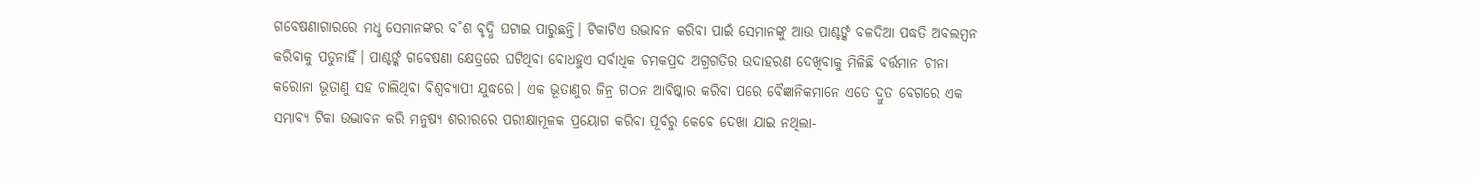ଗବେଷଣାଗାରରେ ମଧୢ ସେମାନଙ୍କର ବ˚ଶ ବୃଦ୍ଧି ଘଟାଇ ପାରୁଛନ୍ତି। ଟିକାଟିଏ ଉଦ୍ଭାବନ କରିବା ପାଇଁ ସେମାନଙ୍କୁ ଆଉ ପାଶ୍ଚର୍ଙ୍କ ବଳଦିଆ ପଦ୍ଧତି ଅବଲମ୍ବନ କରିବାକୁ ପଡୁନାହିଁ। ପାଶ୍ଚର୍ଙ୍କ ଗବେଷଣା କ୍ଷେତ୍ରରେ ଘଟିଥିବା ବୋଧହୁଏ ସର୍ବାଧିକ ଚମକପ୍ରଦ ଅଗ୍ରଗତିର ଉଦାହରଣ ଦେଖିବାକୁ ମିଳିଛି ବର୍ତ୍ତମାନ ଚୀନା କରୋନା ଭୂତାଣୁ ସହ ଚାଲିଥିବା ବିଶ୍ବବ୍ୟାପୀ ଯୁଦ୍ଧରେ। ଏକ ଭୂତାଣୁର ଜିନ୍ର ଗଠନ ଆବିଷ୍କାର କରିବା ପରେ ବୈଜ୍ଞାନିକମାନେ ଏତେ ଦ୍ରୁତ ବେଗରେ ଏକ ସମ୍ଭାବ୍ୟ ଟିକା ଉଦ୍ଭାବନ କରି ମନୁଷ୍ୟ ଶରୀରରେ ପରୀକ୍ଷାମୂଳକ ପ୍ରୟୋଗ କରିବା ପୂର୍ବରୁ କେବେ ଦେଖା ଯାଇ ନଥିଲା-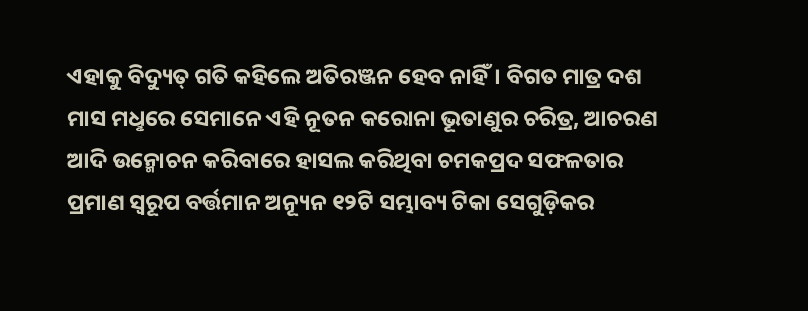ଏହାକୁ ବିଦ୍ୟୁତ୍ ଗତି କହିଲେ ଅତିରଞ୍ଜନ ହେବ ନାହିଁ। ବିଗତ ମାତ୍ର ଦଶ ମାସ ମଧୢରେ ସେମାନେ ଏହି ନୂତନ କରୋନା ଭୂତାଣୁର ଚରିତ୍ର, ଆଚରଣ ଆଦି ଉନ୍ମୋଚନ କରିବାରେ ହାସଲ କରିଥିବା ଚମକପ୍ରଦ ସଫଳତାର ପ୍ରମାଣ ସ୍ବରୂପ ବର୍ତ୍ତମାନ ଅନ୍ୟୂନ ୧୨ଟି ସମ୍ଭାବ୍ୟ ଟିକା ସେଗୁଡ଼ିକର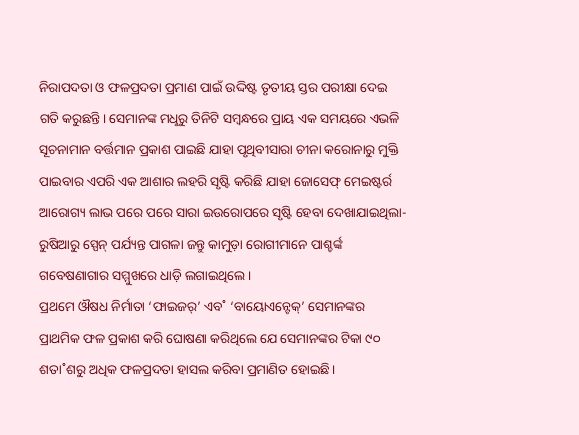ନିରାପଦତା ଓ ଫଳପ୍ରଦତା ପ୍ରମାଣ ପାଇଁ ଉଦ୍ଦିଷ୍ଟ ତୃତୀୟ ସ୍ତର ପରୀକ୍ଷା ଦେଇ ଗତି କରୁଛନ୍ତି। ସେମାନଙ୍କ ମଧୢରୁ ତିନିଟି ସମ୍ବନ୍ଧରେ ପ୍ରାୟ ଏକ ସମୟରେ ଏଭଳି ସୂଚନାମାନ ବର୍ତ୍ତମାନ ପ୍ରକାଶ ପାଇଛି ଯାହା ପୃଥିବୀସାରା ଚୀନା କରୋନାରୁ ମୁକ୍ତି ପାଇବାର ଏପରି ଏକ ଆଶାର ଲହରି ସୃଷ୍ଟି କରିଛି ଯାହା ଜୋସେଫ୍ ମେଇଷ୍ଟର୍ର ଆରୋଗ୍ୟ ଲାଭ ପରେ ପରେ ସାରା ଇଉରୋପରେ ସୃଷ୍ଟି ହେବା ଦେଖାଯାଇଥିଲା- ରୁଷିଆରୁ ସ୍ପେନ୍ ପର୍ଯ୍ୟନ୍ତ ପାଗଳା ଜନ୍ତୁ କାମୁଡ଼ା ରୋଗୀମାନେ ପାଶ୍ଚର୍ଙ୍କ ଗବେଷଣାଗାର ସମ୍ମୁଖରେ ଧାଡ଼ି ଲଗାଇଥିଲେ।
ପ୍ରଥମେ ଔଷଧ ନିର୍ମାତା ‘ଫାଇଜର୍’ ଏବ˚ ‘ବାୟୋଏନ୍ଟେକ୍’ ସେମାନଙ୍କର ପ୍ରାଥମିକ ଫଳ ପ୍ରକାଶ କରି ଘୋଷଣା କରିଥିଲେ ଯେ ସେମାନଙ୍କର ଟିକା ୯୦ ଶତା˚ଶରୁ ଅଧିକ ଫଳପ୍ରଦତା ହାସଲ କରିବା ପ୍ରମାଣିତ ହୋଇଛି।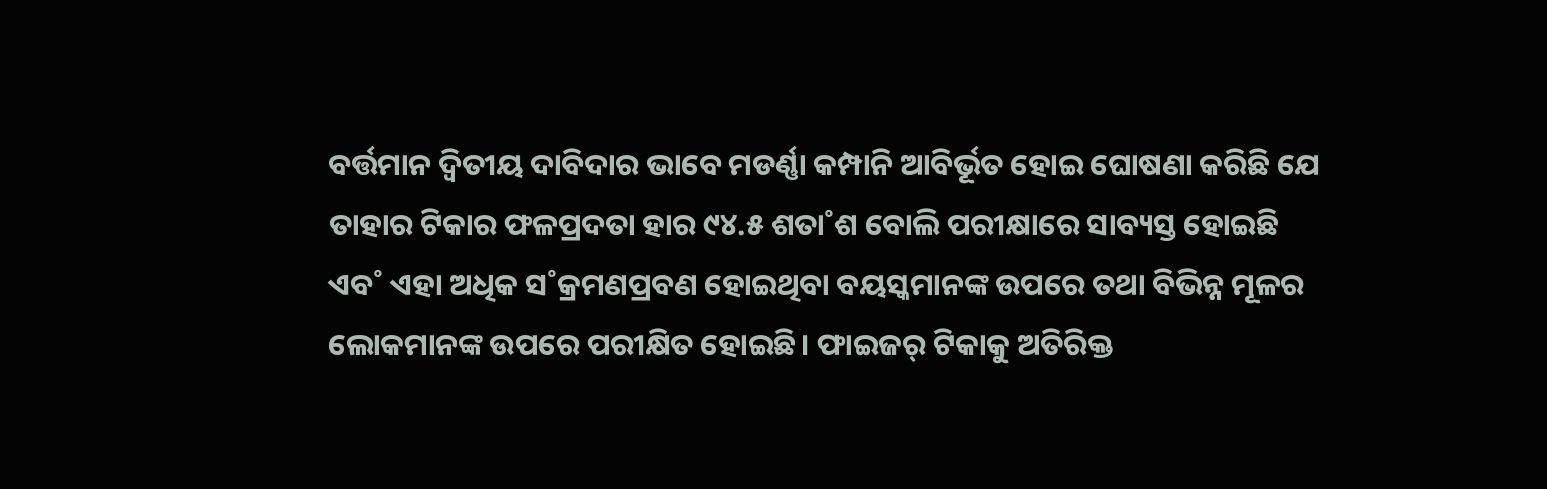ବର୍ତ୍ତମାନ ଦ୍ବିତୀୟ ଦାବିଦାର ଭାବେ ମଡର୍ଣ୍ଣା କମ୍ପାନି ଆବିର୍ଭୂତ ହୋଇ ଘୋଷଣା କରିଛି ଯେ ତାହାର ଟିକାର ଫଳପ୍ରଦତା ହାର ୯୪.୫ ଶତା˚ଶ ବୋଲି ପରୀକ୍ଷାରେ ସାବ୍ୟସ୍ତ ହୋଇଛି ଏବ˚ ଏହା ଅଧିକ ସ˚କ୍ରମଣପ୍ରବଣ ହୋଇଥିବା ବୟସ୍କମାନଙ୍କ ଉପରେ ତଥା ବିଭିନ୍ନ ମୂଳର ଲୋକମାନଙ୍କ ଉପରେ ପରୀକ୍ଷିତ ହୋଇଛି। ଫାଇଜର୍ ଟିକାକୁ ଅତିରିକ୍ତ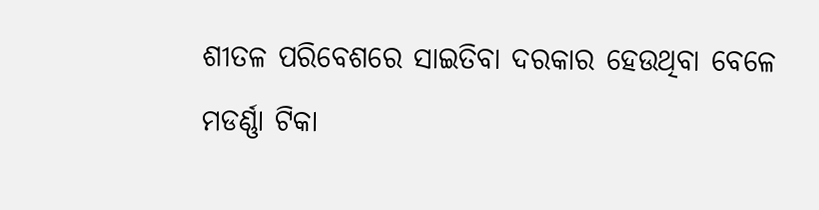ଶୀତଳ ପରିବେଶରେ ସାଇତିବା ଦରକାର ହେଉଥିବା ବେଳେ ମଡର୍ଣ୍ଣା ଟିକା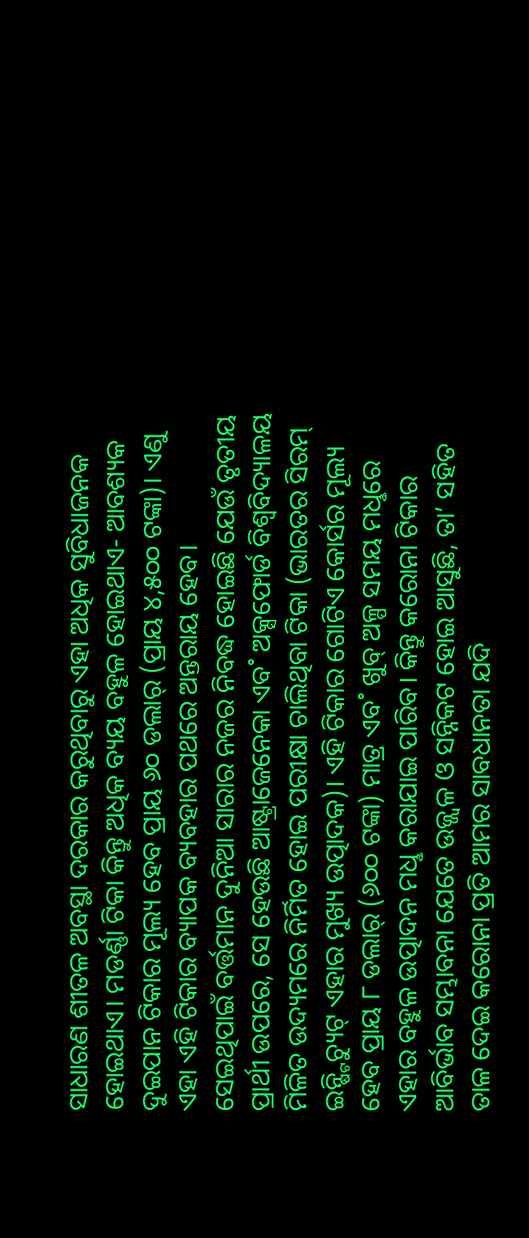ସାଧାରଣ ଶୀତଳ ଅବସ୍ଥା ଦରକାର କରୁଥିବାରୁ ଏହା ଅଧିକ ସୁବିଧାଜନକ ହୋଇଥାଏ। ମଡର୍ଣ୍ଣା ଟିକା କିନ୍ତୁ ଅଧିକ ବ୍ୟୟ ବହୁଳ ହୋଇଥାଏ- ଆବଶ୍ୟକ ଦୁଇପାନ ଟିକାର ମୂଲ୍ୟ ହେବ ପ୍ରାୟ ୬୦ ଡଲାର୍ (ପ୍ରାୟ ୪,୫୦୦ ଟଙ୍କା)। ଏଣୁ ଏହା ଏହି ଟିକାର ବ୍ୟାପକ ବ୍ୟବହାର ପଥରେ ଅନ୍ତରାୟ ହେବ।
ସେଇଥିପାଇଁ ବର୍ତ୍ତମାନ ଦୁନିଆ ସାରାର ନଜର ନିବଦ୍ଧ ହୋଇଛି ଯେଉଁ ତୃତୀୟ ପ୍ରାର୍ଥୀ ଉପରେ, ସେ ହେଉଛି ଆଷ୍ଟ୍ରାଜେନେକା ଏବ˚ ଅକ୍ସଫୋର୍ଡ ବିଶ୍ବବିଦ୍ୟାଳୟ ମିଳିତ ଉଦ୍ୟମରେ ନିର୍ମିତ ହୋଇ ପରୀକ୍ଷା ଚାଲିଥିବା ଟିକା (ଭାରତର ସିରମ୍ ଇନ୍ଷ୍ଟିଚ୍ୟୁଟ୍ ଏହାର ମୁଖ୍ୟ ଉତ୍ପାଦକ)। ଏହି ଟିକାର ଗୋଟିଏ କୋର୍ସର ମୂଲ୍ୟ ହେବ ପ୍ରାୟ ୮ ଡଲାର୍ (୬୦୦ ଟଙ୍କା) ମାତ୍ର ଏବ˚ ଖୁବ୍ ଅଳ୍ପ ସମୟ ମଧୢରେ ଏହାର ବହୁଳ ଉତ୍ପାଦନ ମଧୢ କରାଯାଇ ପାରିବ। କିନ୍ତୁ କରୋନା ଟିକାର ଆବିର୍ଭାବ ସମ୍ଭାବନା ଯେତେ ଉଜ୍ଜ୍ବଳ ଓ ସନ୍ନିକଟ ହୋଇ ଆସୁଛି, ତା’ ସହିତ ତାଳ ଦେଇ କରୋନା ପ୍ରତି ଆମର ସାବଧାନତା ଯଦି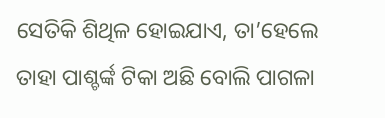ସେତିକି ଶିଥିଳ ହୋଇଯାଏ, ତା’ହେଲେ ତାହା ପାଶ୍ଚର୍ଙ୍କ ଟିକା ଅଛି ବୋଲି ପାଗଳା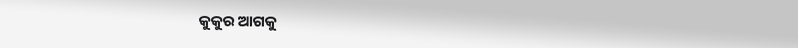କୁକୁର ଆଗକୁ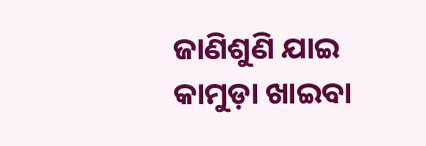ଜାଣିଶୁଣି ଯାଇ କାମୁଡ଼ା ଖାଇବା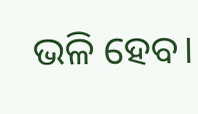ଭଳି ହେବ।